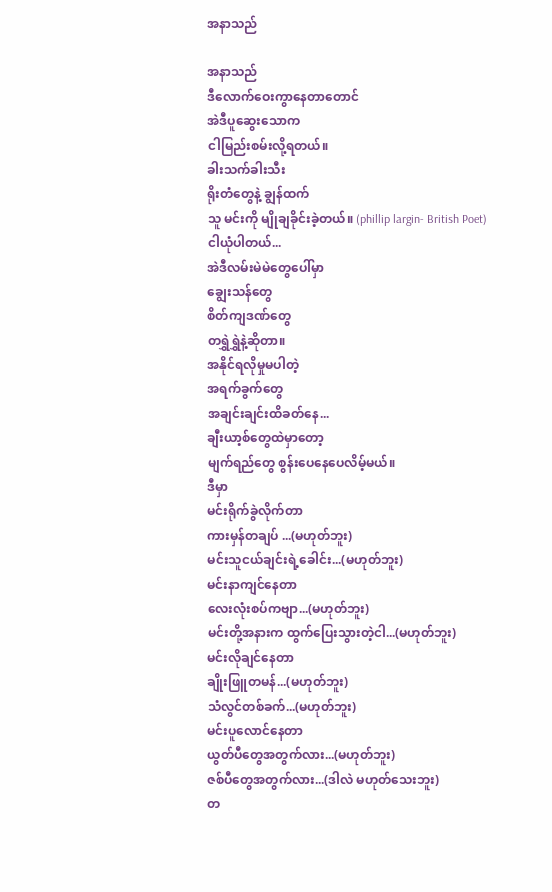အနာသည်

အနာသည်
ဒီလောက်ဝေးကွာနေတာတောင်
အဲဒီပူဆွေးသောက
ငါမြည်းစမ်းလို့ရတယ်။
ခါးသက်ခါးသီး
ရိုးတံတွေနဲ့ ချွန်ထက်
သူ မင်းကို မျိုချခိုင်းခဲ့တယ်။ (phillip largin- British Poet)
ငါယုံပါတယ်...
အဲဒီလမ်းမဲမဲတွေပေါ်မှာ
ချွေးသန်တွေ
စိတ်ကျဒဏ်တွေ
တရွှဲရွှဲနဲ့ဆိုတာ။
အနိုင်ရလိုမှုမပါတဲ့
အရက်ခွက်တွေ
အချင်းချင်းထိခတ်နေ...
ချီးယာ့စ်တွေထဲမှာတော့
မျက်ရည်တွေ စွန်းပေနေပေလိမ့်မယ်။
ဒီမှာ
မင်းရိုက်ခွဲလိုက်တာ
ကားမှန်တချပ် ...(မဟုတ်ဘူး)
မင်းသူငယ်ချင်းရဲ့ခေါင်း...(မဟုတ်ဘူး)
မင်းနာကျင်နေတာ
လေးလုံးစပ်ကဗျာ...(မဟုတ်ဘူး)
မင်းတို့အနားက ထွက်ပြေးသွားတဲ့ငါ...(မဟုတ်ဘူး)
မင်းလိုချင်နေတာ
ချိုးဖြူတမန်...(မဟုတ်ဘူး)
သံလွင်တစ်ခက်...(မဟုတ်ဘူး)
မင်းပူလောင်နေတာ
ယွတ်ပီတွေအတွက်လား...(မဟုတ်ဘူး)
ဇစ်ပီတွေအတွက်လား...(ဒါလဲ မဟုတ်သေးဘူး)
တ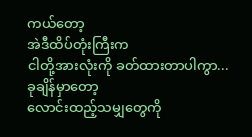ကယ်တော့
အဲဒီထိပ်တုံးကြီးက
ငါတို့အားလုံးကို ခတ်ထားတာပါကွာ...
ခုချိန်မှာတော့
လောင်းထည့်သမျှတွေကို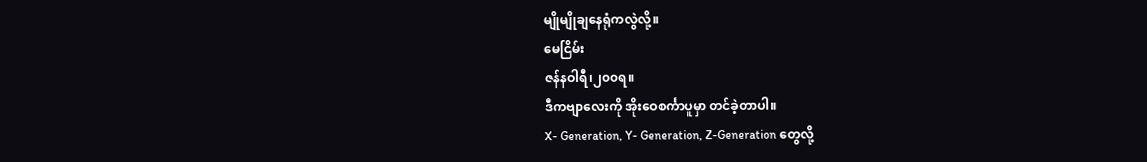မျိုမျိုချနေရုံကလွဲလို့။
မေငြိမ်း
ဇန်နဝါရီ၊၂၀၀ရ။
ဒီကဗျာလေးကို အိုးဝေစင်္ကာပူမှာ တင်ခဲ့တာပါ။
X- Generation, Y- Generation, Z-Generation တွေလို့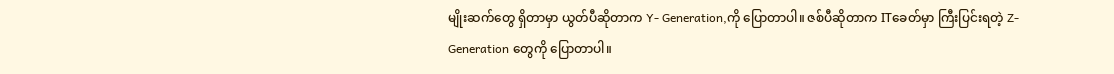မျိုးဆက်တွေ ရှိတာမှာ ယွတ်ပီဆိုတာက Y- Generation,ကို ပြောတာပါ။ ဇစ်ပီဆိုတာက ITခေတ်မှာ ကြီးပြင်းရတဲ့ Z-Generation တွေကို ပြောတာပါ။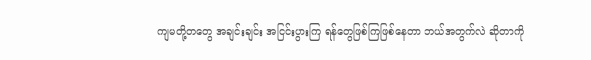ကျမတို့တတွေ အချင်းချင်း အငြင်းပွားကြ ရန်တွေဖြစ်ကြဖြစ်နေတာ ဘယ်အတွက်လဲ ဆိုတာကို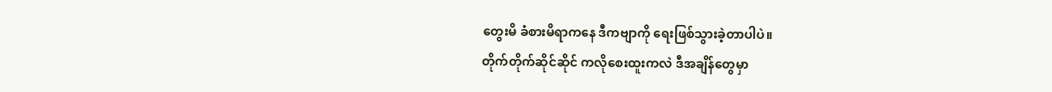တွေးမိ ခံစားမိရာကနေ ဒီကဗျာကို ရေးဖြစ်သွားခဲ့တာပါပဲ။
တိုက်တိုက်ဆိုင်ဆိုင် ကလိုစေးထူးကလဲ ဒီအချိန်တွေမှာ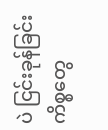ပဲ ငြင်းခုန်ခြင်းကိစ္စတွေ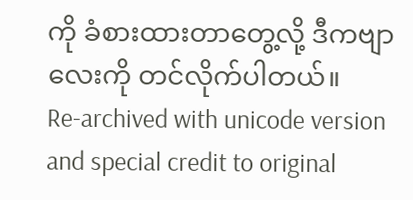ကို ခံစားထားတာတွေ့လို့ ဒီကဗျာလေးကို တင်လိုက်ပါတယ်။
Re-archived with unicode version and special credit to original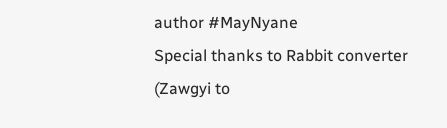author #MayNyane
Special thanks to Rabbit converter (Zawgyi to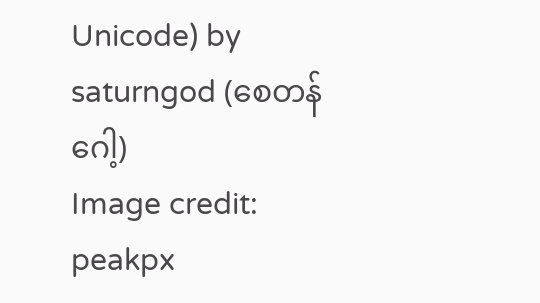Unicode) by saturngod (စေတန်ဂေါ့)
Image credit: peakpx